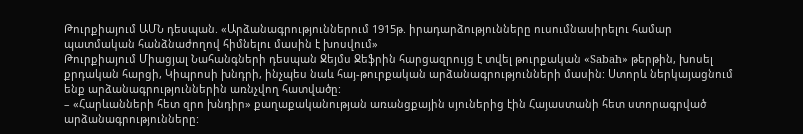Թուրքիայում ԱՄՆ դեսպան. «Արձանագրություններում 1915թ. իրադարձությունները ուսումնասիրելու համար պատմական հանձնաժողով հիմնելու մասին է խոսվում»
Թուրքիայում Միացյալ Նահանգների դեսպան Ջեյմս Ջեֆրին հարցազրույց է տվել թուրքական «Sabah» թերթին, խոսել քրդական հարցի, Կիպրոսի խնդրի, ինչպես նաև հայ-թուրքական արձանագրությունների մասին: Ստորև ներկայացնում ենք արձանագրություններին առնչվող հատվածը:
– «Հարևանների հետ զրո խնդիր» քաղաքականության առանցքային սյուներից էին Հայաստանի հետ ստորագրված արձանագրությունները: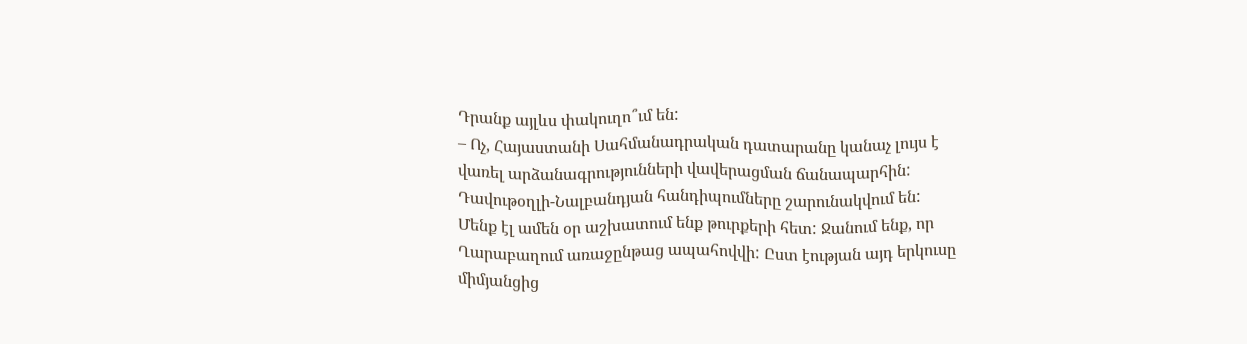Դրանք այլևս փակուղո՞ւմ են:
– Ոչ, Հայաստանի Սահմանադրական դատարանը կանաչ լույս է վառել արձանագրությունների վավերացման ճանապարհին: Դավութօղլի-Նալբանդյան հանդիպումները շարունակվում են: Մենք էլ ամեն օր աշխատում ենք թուրքերի հետ: Ջանում ենք, որ Ղարաբաղում առաջընթաց ապահովվի: Ըստ էության այդ երկուսը միմյանցից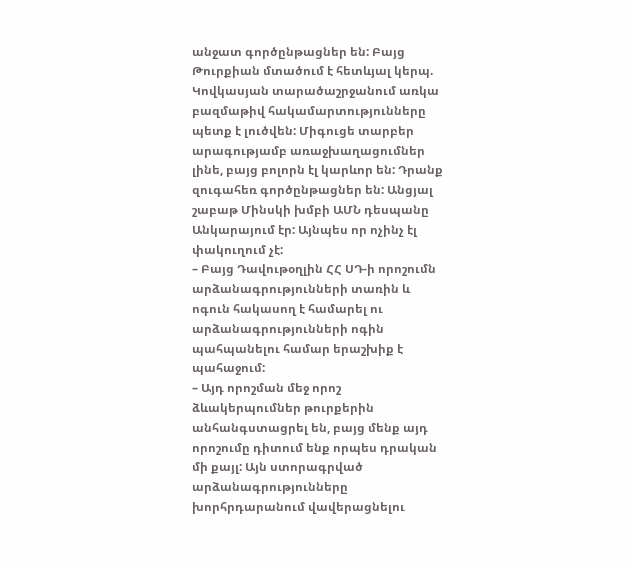անջատ գործընթացներ են: Բայց Թուրքիան մտածում է հետևյալ կերպ. Կովկասյան տարածաշրջանում առկա բազմաթիվ հակամարտությունները պետք է լուծվեն: Միգուցե տարբեր արագությամբ առաջխաղացումներ լինե, բայց բոլորն էլ կարևոր են: Դրանք զուգահեռ գործընթացներ են: Անցյալ շաբաթ Մինսկի խմբի ԱՄՆ դեսպանը Անկարայում էր: Այնպես որ ոչինչ էլ փակուղում չէ:
– Բայց Դավութօղլին ՀՀ ՍԴ-ի որոշումն արձանագրությունների տառին և ոգուն հակասող է համարել ու արձանագրությունների ոգին պահպանելու համար երաշխիք է պահաջում:
– Այդ որոշման մեջ որոշ ձևակերպումներ թուրքերին անհանգստացրել են, բայց մենք այդ որոշումը դիտում ենք որպես դրական մի քայլ: Այն ստորագրված արձանագրությունները խորհրդարանում վավերացնելու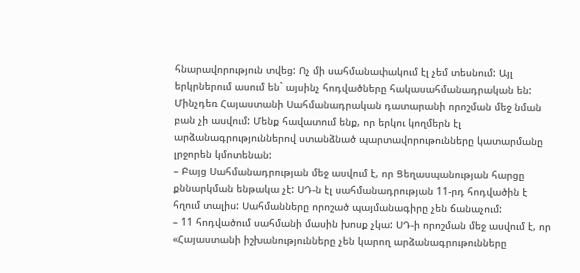հնարավորություն տվեց: Ոչ մի սահմանափակում էլ չեմ տեսնում: Այլ երկրներում ասում են` այսինչ հոդվածները հակասահմանադրական են: Մինչդեռ Հայաստանի Սահմանադրական դատարանի որոշման մեջ նման բան չի ասվում: Մենք հավատում ենք, որ երկու կողմերն էլ արձանագրություններով ստանձնած պարտավորութունները կատարմանը լրջորեն կմոտենան:
– Բայց Սահմանադրության մեջ ասվում է, որ Ցեղասպանության հարցը քննարկման ենթակա չէ: ՍԴ-ն էլ սահմանադրության 11-րդ հոդվածին է հղում տալիս: Սահմանները որոշած պայմանագիրը չեն ճանաչում:
– 11 հոդվածում սահմանի մասին խոսք չկա: ՍԴ-ի որոշման մեջ ասվում է, որ «Հայաստանի իշխանությունները չեն կարող արձանագրութունները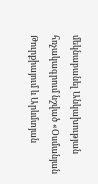մեկնաբանել Անկախության հռչակագրում նշված «Օսմանյան Թուրքիայում և Արևմտյան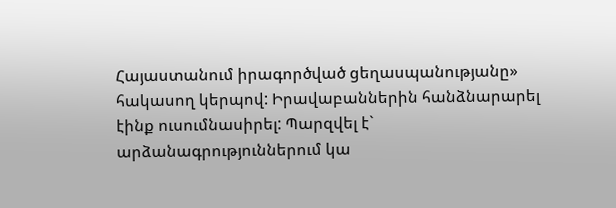Հայաստանում իրագործված ցեղասպանությանը» հակասող կերպով: Իրավաբաններին հանձնարարել էինք ուսումնասիրել: Պարզվել է` արձանագրություններում կա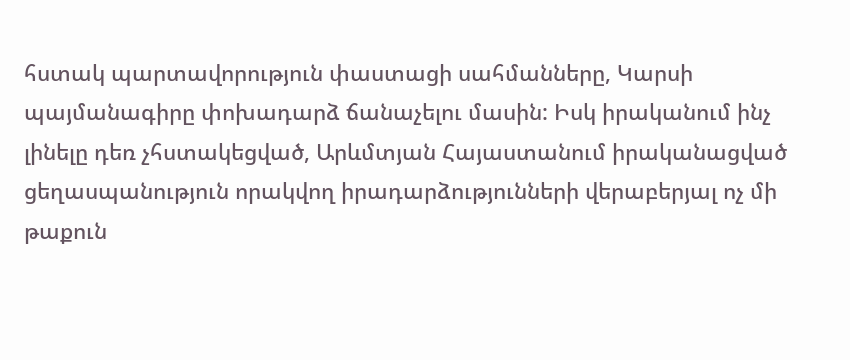հստակ պարտավորություն փաստացի սահմանները, Կարսի պայմանագիրը փոխադարձ ճանաչելու մասին: Իսկ իրականում ինչ լինելը դեռ չհստակեցված, Արևմտյան Հայաստանում իրականացված ցեղասպանություն որակվող իրադարձությունների վերաբերյալ ոչ մի թաքուն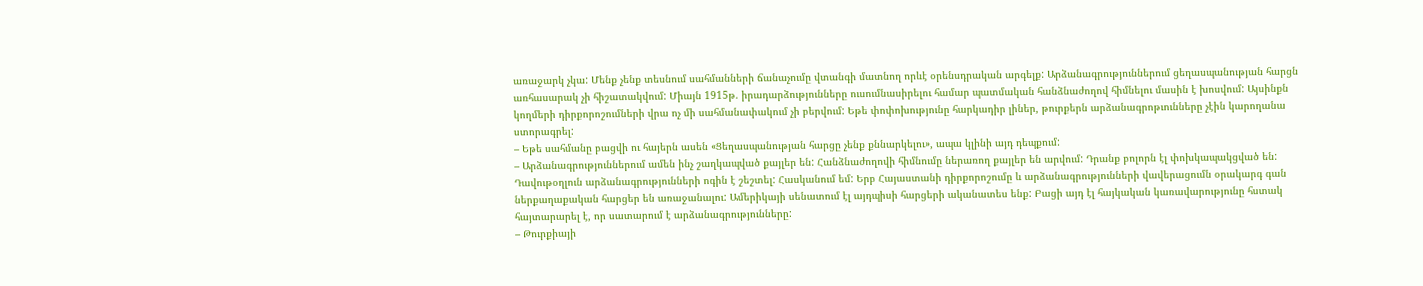առաջարկ չկա: Մենք չենք տեսնում սահմանների ճանաչումը վտանգի մատնող որևէ օրենսդրական արգելք: Արձանագրություններում ցեղասպանության հարցն առհասարակ չի հիշատակվում: Միայն 1915թ. իրադարձությունները ուսումնասիրելու համար պատմական հանձնաժողով հիմնելու մասին է խոսվում: Այսինքն կողմերի դիրքորոշումների վրա ոչ մի սահմանափակում չի բերվում: Եթե փոփոխությունը հարկադիր լիներ, թուրքերն արձանագրոթւունները չէին կարողանա ստորագրել:
– Եթե սահմանը բացվի ու հայերն ասեն «Ցեղասպանության հարցը չենք քննարկելու», ապա կլինի այդ դեպքում:
– Արձանագրություններում ամեն ինչ շաղկապված քայլեր են: Հանձնաժողովի հիմնումը ներառող քայլեր են արվում: Դրանք բոլորն էլ փոխկապակցված են: Դավութօղլուն արձանագրությունների ոգին է շեշտել: Հասկանում եմ: Երբ Հայաստանի դիրքորոշումը և արձանագրությունների վավերացումն օրակարգ գան ներքաղաքական հարցեր են առաջանալու: Ամերիկայի սենատում էլ այդպիսի հարցերի ականատես ենք: Բացի այդ էլ հայկական կառավարությունը հստակ հայտարարել է, որ սատարում է արձանագրությունները:
– Թուրքիայի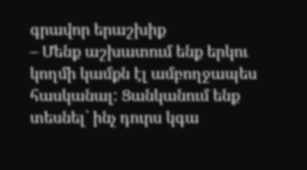գրավոր երաշխիք
– Մենք աշխատում ենք երկու կողմի կամքն էլ ամբողջապես հասկանալ: Ցանկանում ենք տեսնել` ինչ դուրս կգա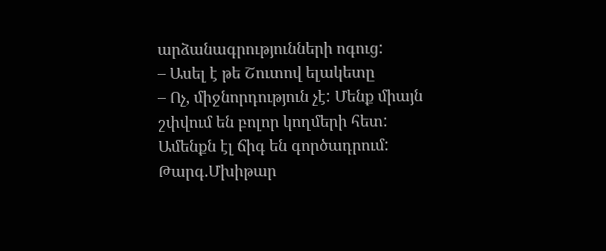արձանագրությունների ոգուց:
– Ասել է թե Շուտով ելակետը
– Ոչ, միջնորդություն չէ: Մենք միայն շփվում են բոլոր կողմերի հետ: Ամենքն էլ ճիգ են գործադրում:
Թարգ.Մխիթար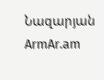Նազարյան
ArmAr.am